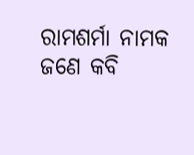ରାମଶର୍ମା ନାମକ ଜଣେ କବି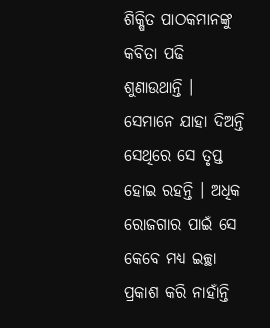ଶିକ୍ଷିତ ପାଠକମାନଙ୍କୁ କବିତା ପଢି ଶୁଣାଉଥାନ୍ତି । ସେମାନେ ଯାହା ଦିଅନ୍ତି ସେଥିରେ ସେ ତୃପ୍ତ ହୋଇ ରହନ୍ତି । ଅଧିକ ରୋଜଗାର ପାଇଁ ସେ କେବେ ମଧ୍ୟ ଇଚ୍ଛା ପ୍ରକାଶ କରି ନାହାଁନ୍ତି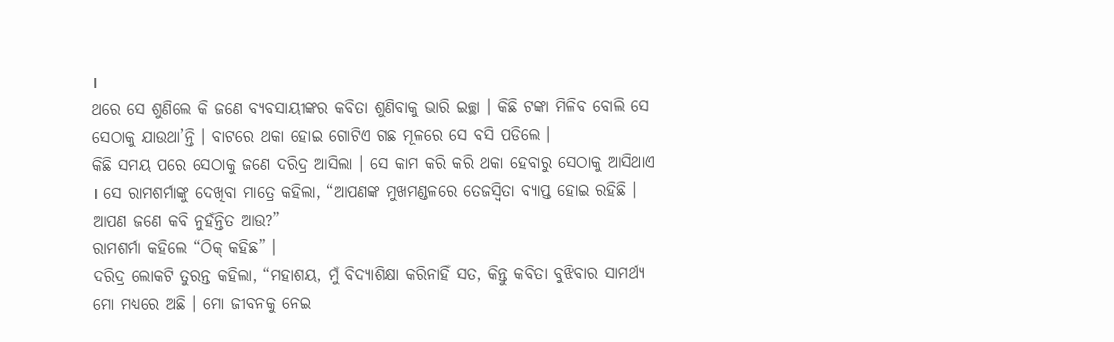।
ଥରେ ସେ ଶୁଣିଲେ କି ଜଣେ ବ୍ୟବସାୟୀଙ୍କର କବିତା ଶୁଣିବାକୁ ଭାରି ଇଚ୍ଛା । କିଛି ଟଙ୍କା ମିଳିବ ବୋଲି ସେ ସେଠାକୁ ଯାଉଥା’ନ୍ତି । ବାଟରେ ଥକା ହୋଇ ଗୋଟିଏ ଗଛ ମୂଳରେ ସେ ବସି ପଡିଲେ ।
କିଛି ସମୟ ପରେ ସେଠାକୁ ଜଣେ ଦରିଦ୍ର ଆସିଲା । ସେ କାମ କରି କରି ଥକା ହେବାରୁ ସେଠାକୁ ଆସିଥାଏ । ସେ ରାମଶର୍ମାଙ୍କୁ ଦେଖିବା ମାତ୍ରେ କହିଲା, “ଆପଣଙ୍କ ମୁଖମଣ୍ଡଳରେ ତେଜସ୍ୱିତା ବ୍ୟାପ୍ତ ହୋଇ ରହିଛି । ଆପଣ ଜଣେ କବି ନୁହଁନ୍ତିତ ଆଉ?”
ରାମଶର୍ମା କହିଲେ “ଠିକ୍ କହିଛ” ।
ଦରିଦ୍ର ଲୋକଟି ତୁରନ୍ତ କହିଲା, “ମହାଶୟ, ମୁଁ ବିଦ୍ୟାଶିକ୍ଷା କରିନାହିଁ ସତ, କିନ୍ତୁ କବିତା ବୁଝିବାର ସାମର୍ଥ୍ୟ ମୋ ମଧ୍ୟରେ ଅଛି । ମୋ ଜୀବନକୁ ନେଇ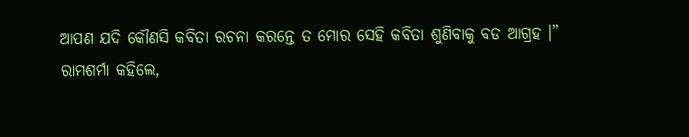ଆପଣ ଯଦି କୌଣସି କବିତା ରଚନା କରନ୍ତେ ତ ମୋର ସେହି କବିତା ଶୁଣିବାକୁ ବଡ ଆଗ୍ରହ ।”
ରାମଶର୍ମା କହିଲେ,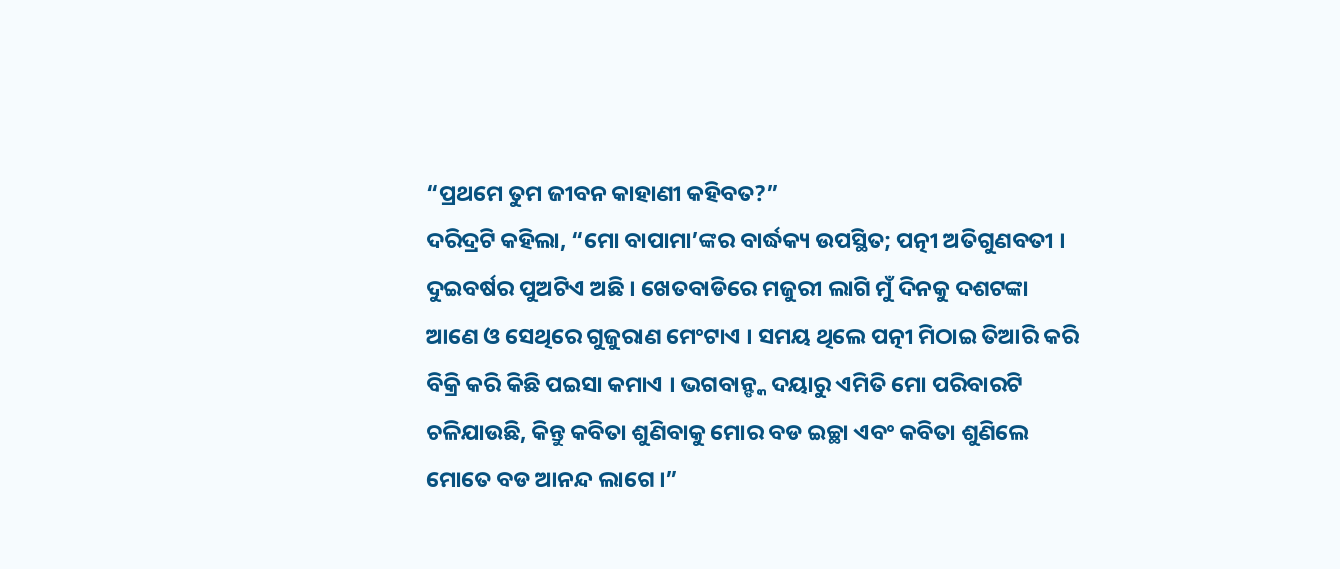“ପ୍ରଥମେ ତୁମ ଜୀବନ କାହାଣୀ କହିବତ?”
ଦରିଦ୍ରଟି କହିଲା, “ମୋ ବାପାମା’ଙ୍କର ବାର୍ଦ୍ଧକ୍ୟ ଉପସ୍ଥିତ; ପତ୍ନୀ ଅତିଗୁଣବତୀ । ଦୁଇବର୍ଷର ପୁଅଟିଏ ଅଛି । ଖେତବାଡିରେ ମଜୁରୀ ଲାଗି ମୁଁ ଦିନକୁ ଦଶଟଙ୍କା ଆଣେ ଓ ସେଥିରେ ଗୁଜୁରାଣ ମେଂଟାଏ । ସମୟ ଥିଲେ ପତ୍ନୀ ମିଠାଇ ତିଆରି କରି ବିକ୍ରି କରି କିଛି ପଇସା କମାଏ । ଭଗବାନ୍ଙ୍କ ଦୟାରୁ ଏମିତି ମୋ ପରିବାରଟି ଚଳିଯାଉଛି, କିନ୍ତୁ କବିତା ଶୁଣିବାକୁ ମୋର ବଡ ଇଚ୍ଛା ଏବଂ କବିତା ଶୁଣିଲେ ମୋତେ ବଡ ଆନନ୍ଦ ଲାଗେ ।”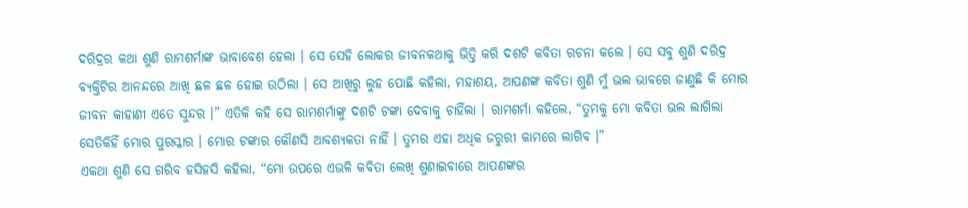ଦରିଦ୍ରର କଥା ଶୁଣି ରାମଶର୍ମାଙ୍କ ଭାବାବେଶ ହେଲା । ସେ ସେହି ଲୋକର ଜୀବନକଥାକୁ ଭିତ୍ତି କରି ଦଶଟି କବିତା ରଚନା କଲେ । ସେ ସବୁ ଶୁଣି ଦରିଦ୍ର ବ୍ୟକ୍ତିଟିର ଆନନ୍ଦରେ ଆଖି ଛଳ ଛଳ ହୋଇ ଉଠିଲା । ସେ ଆଖିରୁ ଲୁହ ପୋଛି କହିଲା, ମହାଶୟ, ଆପଣଙ୍କ କବିତା ଶୁଣି ମୁଁ ଭଲ ଭାବରେ ଜାଣୁଛି କି ମୋର ଜୀବନ କାହାଣୀ ଏତେ ସୁନ୍ଦର ।” ଏତିକି କହି ସେ ରାମଶର୍ମାଙ୍କୁ ଦଶଟି ଟଙ୍କା ଦେବାକୁ ଚାହିଁଲା । ରାମଶର୍ମା କହିଲେ, “ତୁମକୁ ମୋ କବିତା ଭଲ ଲାଗିଲା ସେତିକିହିଁ ମୋର ପୁରସ୍କାର । ମୋର ଟଙ୍କାର କୌଣସି ଆବଶ୍ୟକତା ନାହିଁ । ତୁମର ଏହା ଅଧିକ ଜରୁରୀ କାମରେ ଲାଗିବ ।”
ଏକଥା ଶୁଣି ସେ ଗରିବ ହସିହସି କହିଲା, “ମୋ ଉପରେ ଏଭଳି କବିତା ଲେଖି ଶୁଣାଇବାରେ ଆପଣଙ୍କର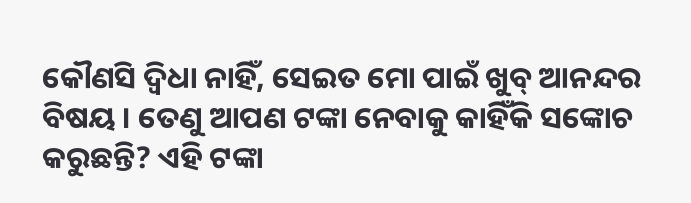କୌଣସି ଦ୍ୱିଧା ନାହିଁ, ସେଇତ ମୋ ପାଇଁ ଖୁବ୍ ଆନନ୍ଦର ବିଷୟ । ତେଣୁ ଆପଣ ଟଙ୍କା ନେବାକୁ କାହିଁକି ସଙ୍କୋଚ କରୁଛନ୍ତି? ଏହି ଟଙ୍କା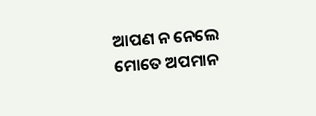ଆପଣ ନ ନେଲେ ମୋତେ ଅପମାନ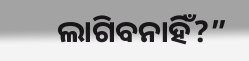ଲାଗିବନାହିଁ?”